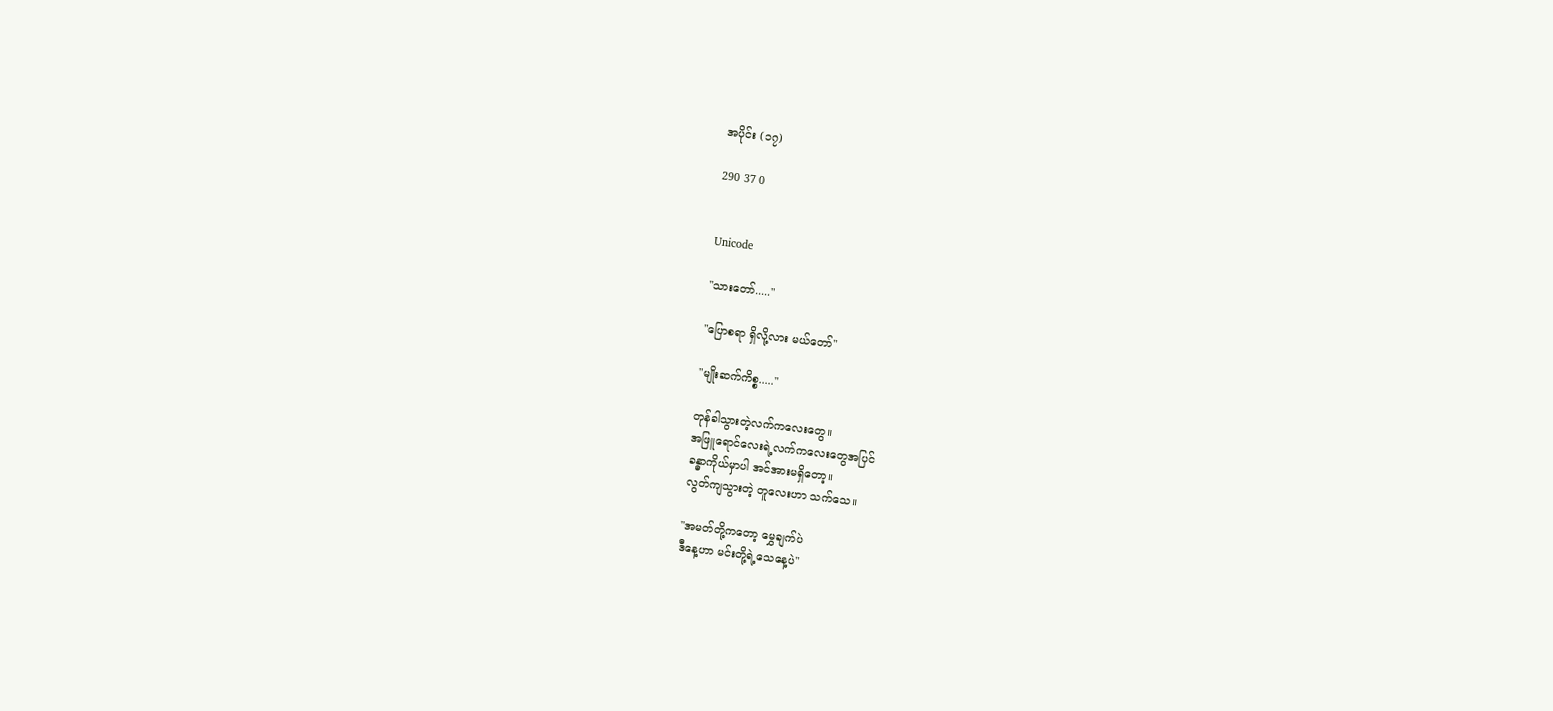အပိုင်း (၁၇)

290 37 0


Unicode

"သားတော်....."

"ပြောစရာ ရှိလို့လား မယ်တော်"

"မျိုးဆက်ကိစ္စ....."

တုန်ခါသွားတဲ့လက်ကလေးတွေ။
အဖြူရောင်လေးရဲ့လက်ကလေးတွေအပြင်
ခန္ဓာကိုယ်မှာပါ အင်အားမရှိတော့။
လွတ်ကျသွားတဲ့ တူလေးဟာ သက်သေ။

"အမတ်တို့ကတော့ မွှေချက်ပဲ
ဒီနေ့ဟာ မင်းတို့ရဲ့သေနေ့ပဲ"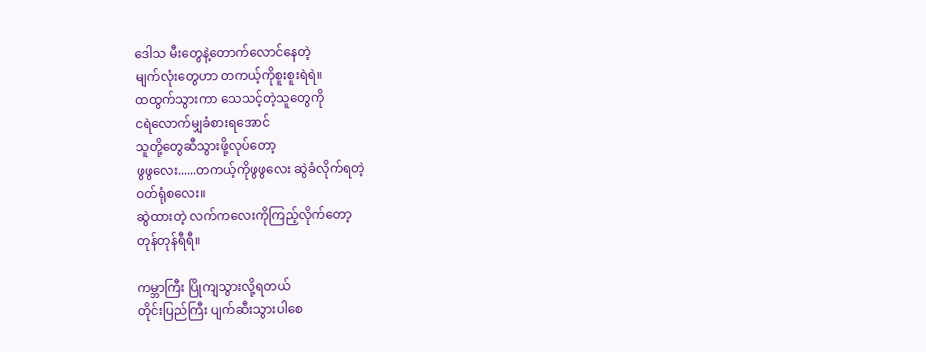ဒေါသ မီးတွေနဲ့တောက်လောင်နေတဲ့
မျက်လုံးတွေဟာ တကယ့်ကိုစူးစူးရဲရဲ။
ထထွက်သွားကာ သေသင့်တဲ့သူတွေကို
ငရဲလောက်မျှခံစားရအောင်
သူတို့တွေဆီသွားဖို့လုပ်တော့
ဖွဖွလေး......တကယ့်ကိုဖွဖွလေး ဆွဲခံလိုက်ရတဲ့
ဝတ်ရုံစလေး။
ဆွဲထားတဲ့ လက်ကလေးကိုကြည့်လိုက်တော့
တုန်တုန်ရီရီ။

ကမ္ဘာကြီး ပြိုကျသွားလို့ရတယ်
တိုင်းပြည်ကြီး ပျက်ဆီးသွားပါစေ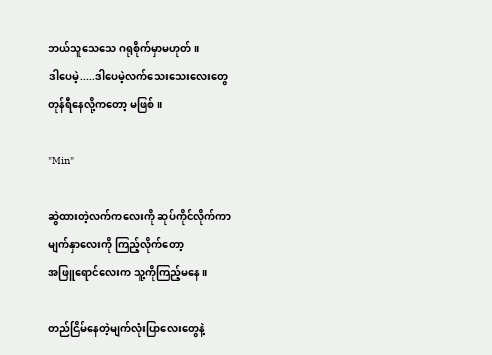ဘယ်သူသေသေ ဂရုစိုက်မှာမဟုတ်။
ဒါပေမဲ့.....ဒါပေမဲ့လက်သေးသေးလေးတွေ
တုန်ရီနေလို့ကတော့ မဖြစ်။

"Min"

ဆွဲထားတဲ့လက်ကလေးကို ဆုပ်ကိုင်လိုက်ကာ
မျက်နှာလေးကို ကြည့်လိုက်တော့
အဖြူရောင်လေးက သူ့ကိုကြည့်မနေ။

တည်ငြိမ်နေတဲ့မျက်လုံးပြာလေးတွေနဲ့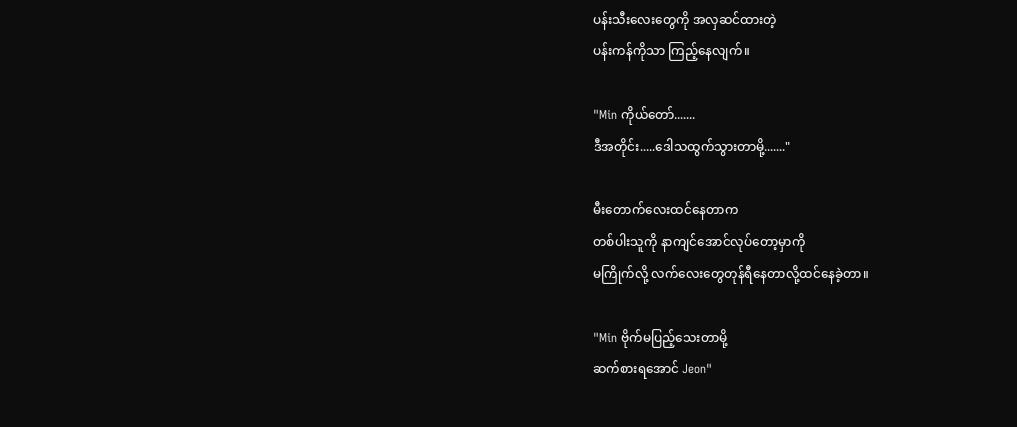ပန်းသီးလေးတွေကို အလှဆင်ထားတဲ့
ပန်းကန်ကိုသာ ကြည့်နေလျက်။

"Min ကိုယ်တော်.......
ဒီအတိုင်း.....ဒေါသထွက်သွားတာမို့......."

မီးတောက်လေးထင်နေတာက
တစ်ပါးသူကို နာကျင်အောင်လုပ်တော့မှာကို
မကြိုက်လို့ လက်လေးတွေတုန်ရီနေတာလို့ထင်နေခဲ့တာ။

"Min ဗိုက်မပြည့်သေးတာမို့
ဆက်စားရအောင် Jeon"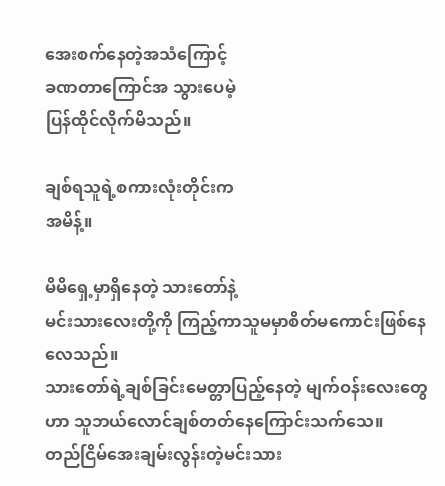အေးစက်နေတဲ့အသံကြောင့်
ခဏတာကြောင်အ သွားပေမဲ့
ပြန်ထိုင်လိုက်မိသည်။

ချစ်ရသူရဲ့စကားလုံးတိုင်းက
အမိန့်။

မိမိရှေ့မှာရှိနေတဲ့ သားတော်နဲ့
မင်းသားလေးတို့ကို ကြည့်ကာသူမမှာစိတ်မကောင်းဖြစ်နေလေသည်။
သားတော်ရဲ့ချစ်ခြင်းမေတ္တာပြည့်နေတဲ့ မျက်ဝန်းလေးတွေဟာ သူဘယ်လောင်ချစ်တတ်နေကြောင်းသက်သေ။
တည်ငြိမ်အေးချမ်းလွန်းတဲ့မင်းသား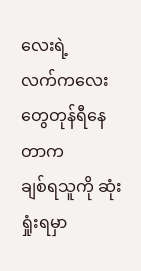လေးရဲ့
လက်ကလေးတွေတုန်ရီနေတာက
ချစ်ရသူကို ဆုံးရှုံးရမှာ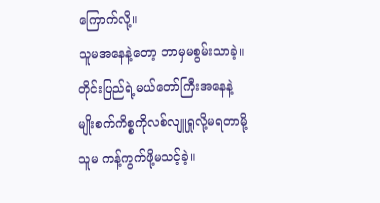ကြောက်လို့။
သူမအနေနဲ့တော့ ဘာမှမစွမ်းသာခဲ့။
တိုင်းပြည်ရဲ့မယ်တော်ကြီးအနေနဲ့
မျိုးစက်ကိစ္စကိုလစ်လျူရှုလို့မရတာမို့
သူမ ကန့်ကွက်ဖို့မသင့်ခဲ့။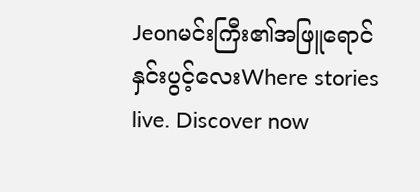Jeonမင်းကြီး၏အဖြူရောင်နှင်းပွင့်လေးWhere stories live. Discover now